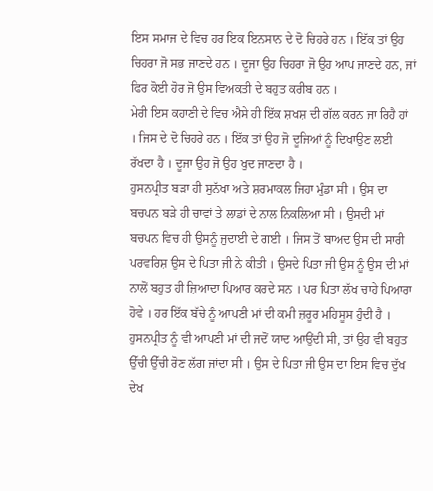ਇਸ ਸਮਾਜ ਦੇ ਵਿਚ ਹਰ ਇਕ ਇਨਸਾਨ ਦੇ ਦੋ ਚਿਹਰੇ ਹਨ । ਇੱਕ ਤਾਂ ਉਹ ਚਿਹਰਾ ਜੋ ਸਭ ਜਾਣਦੇ ਹਨ । ਦੂਜਾ ਉਹ ਚਿਹਰਾ ਜੋ ਉਹ ਆਪ ਜਾਣਦੇ ਹਨ, ਜਾਂ ਫਿਰ ਕੋਈ ਹੋਰ ਜੋ ਉਸ ਵਿਅਕਤੀ ਦੇ ਬਹੁਤ ਕਰੀਬ ਹਨ ।
ਮੇਰੀ ਇਸ ਕਹਾਣੀ ਦੇ ਵਿਚ ਐਸੇ ਹੀ ਇੱਕ ਸ਼ਖਸ਼ ਦੀ ਗੱਲ ਕਰਨ ਜਾ ਰਿਹੈ ਹਾਂ । ਜਿਸ ਦੇ ਦੋ ਚਿਹਰੇ ਹਨ । ਇੱਕ ਤਾਂ ਉਹ ਜੋ ਦੂਜਿਆਂ ਨੂੰ ਦਿਖਾਉਣ ਲਈ ਰੱਖਦਾ ਹੈ । ਦੂਜਾ ਉਹ ਜੋ ਉਹ ਖੁਦ ਜਾਣਦਾ ਹੈ ।
ਹੁਸਨਪ੍ਰੀਤ ਬੜਾ ਹੀ ਸੁਨੱਖਾ ਅਤੇ ਸ਼ਰਮਾਕਲ ਜਿਹਾ ਮੁੰਡਾ ਸੀ । ਉਸ ਦਾ ਬਚਪਨ ਬੜੇ ਹੀ ਚਾਵਾਂ ਤੇ ਲਾਡਾਂ ਦੇ ਨਾਲ ਨਿਕਲਿਆ ਸੀ । ਉਸਦੀ ਮਾਂ ਬਚਪਨ ਵਿਚ ਹੀ ਉਸਨੂੰ ਜੁਦਾਈ ਦੇ ਗਈ । ਜਿਸ ਤੋਂ ਬਾਅਦ ਉਸ ਦੀ ਸਾਰੀ ਪਰਵਰਿਸ਼ ਉਸ ਦੇ ਪਿਤਾ ਜੀ ਨੇ ਕੀਤੀ । ਉਸਦੇ ਪਿਤਾ ਜੀ ਉਸ ਨੂੰ ਉਸ ਦੀ ਮਾਂ ਨਾਲੋਂ ਬਹੁਤ ਹੀ ਜ਼ਿਆਦਾ ਪਿਆਰ ਕਰਦੇ ਸਨ । ਪਰ ਪਿਤਾ ਲੱਖ ਚਾਹੇ ਪਿਆਰਾ ਹੋਵੇ । ਹਰ ਇੱਕ ਬੱਚੇ ਨੂੰ ਆਪਣੀ ਮਾਂ ਦੀ ਕਮੀ ਜ਼ਰੂਰ ਮਹਿਸੂਸ ਹੁੰਦੀ ਹੈ । ਹੁਸਨਪ੍ਰੀਤ ਨੂੰ ਵੀ ਆਪਣੀ ਮਾਂ ਦੀ ਜਦੋਂ ਯਾਦ ਆਉਂਦੀ ਸੀ, ਤਾਂ ਉਹ ਵੀ ਬਹੁਤ ਉੱਚੀ ਉੱਚੀ ਰੋਣ ਲੱਗ ਜਾਂਦਾ ਸੀ । ਉਸ ਦੇ ਪਿਤਾ ਜੀ ਉਸ ਦਾ ਇਸ ਵਿਚ ਦੁੱਖ ਦੇਖ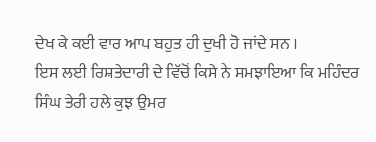ਦੇਖ ਕੇ ਕਈ ਵਾਰ ਆਪ ਬਹੁਤ ਹੀ ਦੁਖੀ ਹੋ ਜਾਂਦੇ ਸਨ ।
ਇਸ ਲਈ ਰਿਸ਼ਤੇਦਾਰੀ ਦੇ ਵਿੱਚੋਂ ਕਿਸੇ ਨੇ ਸਮਝਾਇਆ ਕਿ ਮਹਿੰਦਰ ਸਿੰਘ ਤੇਰੀ ਹਲੇ ਕੁਝ ਉਮਰ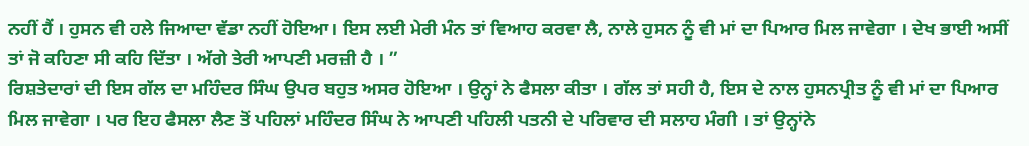ਨਹੀਂ ਹੈਂ । ਹੁਸਨ ਵੀ ਹਲੇ ਜਿਆਦਾ ਵੱਡਾ ਨਹੀਂ ਹੋਇਆ। ਇਸ ਲਈ ਮੇਰੀ ਮੰਨ ਤਾਂ ਵਿਆਹ ਕਰਵਾ ਲੈ, ਨਾਲੇ ਹੁਸਨ ਨੂੰ ਵੀ ਮਾਂ ਦਾ ਪਿਆਰ ਮਿਲ ਜਾਵੇਗਾ । ਦੇਖ ਭਾਈ ਅਸੀਂ ਤਾਂ ਜੋ ਕਹਿਣਾ ਸੀ ਕਹਿ ਦਿੱਤਾ । ਅੱਗੇ ਤੇਰੀ ਆਪਣੀ ਮਰਜ਼ੀ ਹੈ । ”
ਰਿਸ਼ਤੇਦਾਰਾਂ ਦੀ ਇਸ ਗੱਲ ਦਾ ਮਹਿੰਦਰ ਸਿੰਘ ਉਪਰ ਬਹੁਤ ਅਸਰ ਹੋਇਆ । ਉਨ੍ਹਾਂ ਨੇ ਫੈਸਲਾ ਕੀਤਾ । ਗੱਲ ਤਾਂ ਸਹੀ ਹੈ, ਇਸ ਦੇ ਨਾਲ ਹੁਸਨਪ੍ਰੀਤ ਨੂੰ ਵੀ ਮਾਂ ਦਾ ਪਿਆਰ ਮਿਲ ਜਾਵੇਗਾ । ਪਰ ਇਹ ਫੈਸਲਾ ਲੈਣ ਤੋਂ ਪਹਿਲਾਂ ਮਹਿੰਦਰ ਸਿੰਘ ਨੇ ਆਪਣੀ ਪਹਿਲੀ ਪਤਨੀ ਦੇ ਪਰਿਵਾਰ ਦੀ ਸਲਾਹ ਮੰਗੀ । ਤਾਂ ਉਨ੍ਹਾਂਨੇ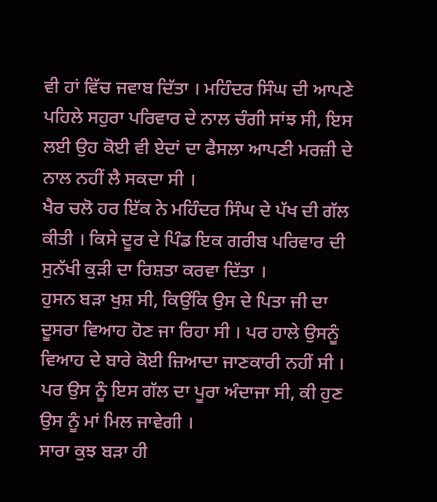ਵੀ ਹਾਂ ਵਿੱਚ ਜਵਾਬ ਦਿੱਤਾ । ਮਹਿੰਦਰ ਸਿੰਘ ਦੀ ਆਪਣੇ ਪਹਿਲੇ ਸਹੁਰਾ ਪਰਿਵਾਰ ਦੇ ਨਾਲ ਚੰਗੀ ਸਾਂਝ ਸੀ, ਇਸ ਲਈ ਉਹ ਕੋਈ ਵੀ ਏਦਾਂ ਦਾ ਫੈਸਲਾ ਆਪਣੀ ਮਰਜ਼ੀ ਦੇ ਨਾਲ ਨਹੀਂ ਲੈ ਸਕਦਾ ਸੀ ।
ਖੈਰ ਚਲੋ ਹਰ ਇੱਕ ਨੇ ਮਹਿੰਦਰ ਸਿੰਘ ਦੇ ਪੱਖ ਦੀ ਗੱਲ ਕੀਤੀ । ਕਿਸੇ ਦੂਰ ਦੇ ਪਿੰਡ ਇਕ ਗਰੀਬ ਪਰਿਵਾਰ ਦੀ ਸੁਨੱਖੀ ਕੁੜੀ ਦਾ ਰਿਸ਼ਤਾ ਕਰਵਾ ਦਿੱਤਾ ।
ਹੁਸਨ ਬੜਾ ਖੁਸ਼ ਸੀ, ਕਿਉਂਕਿ ਉਸ ਦੇ ਪਿਤਾ ਜੀ ਦਾ ਦੂਸਰਾ ਵਿਆਹ ਹੋਣ ਜਾ ਰਿਹਾ ਸੀ । ਪਰ ਹਾਲੇ ਉਸਨੂੰ ਵਿਆਹ ਦੇ ਬਾਰੇ ਕੋਈ ਜ਼ਿਆਦਾ ਜਾਣਕਾਰੀ ਨਹੀਂ ਸੀ । ਪਰ ਉਸ ਨੂੰ ਇਸ ਗੱਲ ਦਾ ਪੂਰਾ ਅੰਦਾਜਾ ਸੀ, ਕੀ ਹੁਣ ਉਸ ਨੂੰ ਮਾਂ ਮਿਲ ਜਾਵੇਗੀ ।
ਸਾਰਾ ਕੁਝ ਬੜਾ ਹੀ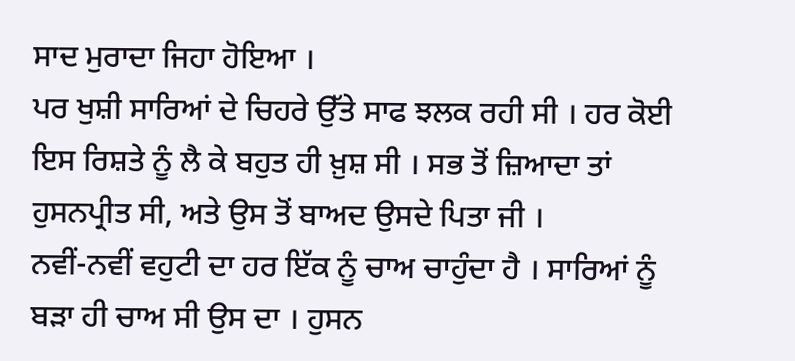ਸਾਦ ਮੁਰਾਦਾ ਜਿਹਾ ਹੋਇਆ ।
ਪਰ ਖੁਸ਼ੀ ਸਾਰਿਆਂ ਦੇ ਚਿਹਰੇ ਉੱਤੇ ਸਾਫ ਝਲਕ ਰਹੀ ਸੀ । ਹਰ ਕੋਈ ਇਸ ਰਿਸ਼ਤੇ ਨੂੰ ਲੈ ਕੇ ਬਹੁਤ ਹੀ ਖ਼ੁਸ਼ ਸੀ । ਸਭ ਤੋਂ ਜ਼ਿਆਦਾ ਤਾਂ ਹੁਸਨਪ੍ਰੀਤ ਸੀ, ਅਤੇ ਉਸ ਤੋਂ ਬਾਅਦ ਉਸਦੇ ਪਿਤਾ ਜੀ ।
ਨਵੀਂ-ਨਵੀਂ ਵਹੁਟੀ ਦਾ ਹਰ ਇੱਕ ਨੂੰ ਚਾਅ ਚਾਹੁੰਦਾ ਹੈ । ਸਾਰਿਆਂ ਨੂੰ ਬੜਾ ਹੀ ਚਾਅ ਸੀ ਉਸ ਦਾ । ਹੁਸਨ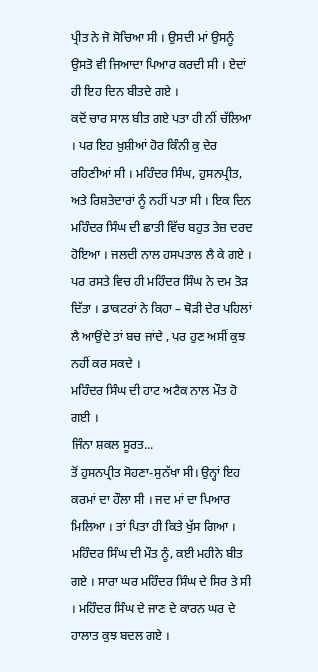ਪ੍ਰੀਤ ਨੇ ਜੋ ਸੋਚਿਆ ਸੀ । ਉਸਦੀ ਮਾਂ ਉਸਨੂੰ ਉਸਤੋ ਵੀ ਜਿਆਦਾ ਪਿਆਰ ਕਰਦੀ ਸੀ । ਏਦਾਂ ਹੀ ਇਹ ਦਿਨ ਬੀਤਦੇ ਗਏ ।
ਕਦੋਂ ਚਾਰ ਸਾਲ ਬੀਤ ਗਏ ਪਤਾ ਹੀ ਨੀਂ ਚੱਲਿਆ । ਪਰ ਇਹ ਖ਼ੁਸ਼ੀਆਂ ਹੋਰ ਕਿੰਨੀ ਕੁ ਦੇਰ ਰਹਿਣੀਆਂ ਸੀ । ਮਹਿੰਦਰ ਸਿੰਘ, ਹੁਸਨਪ੍ਰੀਤ, ਅਤੇ ਰਿਸ਼ਤੇਦਾਰਾਂ ਨੂੰ ਨਹੀਂ ਪਤਾ ਸੀ । ਇਕ ਦਿਨ ਮਹਿੰਦਰ ਸਿੰਘ ਦੀ ਛਾਤੀ ਵਿੱਚ ਬਹੁਤ ਤੇਜ਼ ਦਰਦ ਹੋਇਆ । ਜਲਦੀ ਨਾਲ ਹਸਪਤਾਲ ਲੈ ਕੇ ਗਏ । ਪਰ ਰਸਤੇ ਵਿਚ ਹੀ ਮਹਿੰਦਰ ਸਿੰਘ ਨੇ ਦਮ ਤੋੜ ਦਿੱਤਾ । ਡਾਕਟਰਾਂ ਨੇ ਕਿਹਾ – ਥੋੜੀ ਦੇਰ ਪਹਿਲਾਂ ਲੈ ਆਉਂਦੇ ਤਾਂ ਬਚ ਜਾਂਦੇ , ਪਰ ਹੁਣ ਅਸੀਂ ਕੁਝ ਨਹੀਂ ਕਰ ਸਕਦੇ ।
ਮਹਿੰਦਰ ਸਿੰਘ ਦੀ ਹਾਟ ਅਟੈਕ ਨਾਲ ਮੌਤ ਹੋ ਗਈ ।
ਜਿੰਨਾ ਸ਼ਕਲ ਸੂਰਤ...
ਤੋਂ ਹੁਸਨਪ੍ਰੀਤ ਸੋਹਣਾ-ਸੁਨੱਖਾ ਸੀ। ਉਨ੍ਹਾਂ ਇਹ ਕਰਮਾਂ ਦਾ ਹੌਲਾ ਸੀ । ਜਦ ਮਾਂ ਦਾ ਪਿਆਰ ਮਿਲਿਆ । ਤਾਂ ਪਿਤਾ ਹੀ ਕਿਤੇ ਖੁੱਸ ਗਿਆ ।
ਮਹਿੰਦਰ ਸਿੰਘ ਦੀ ਮੌਤ ਨੂੰ, ਕਈ ਮਹੀਨੇ ਬੀਤ ਗਏ । ਸਾਰਾ ਘਰ ਮਹਿੰਦਰ ਸਿੰਘ ਦੇ ਸਿਰ ਤੇ ਸੀ । ਮਹਿੰਦਰ ਸਿੰਘ ਦੇ ਜਾਣ ਦੇ ਕਾਰਨ ਘਰ ਦੇ ਹਾਲਾਤ ਕੁਝ ਬਦਲ ਗਏ ।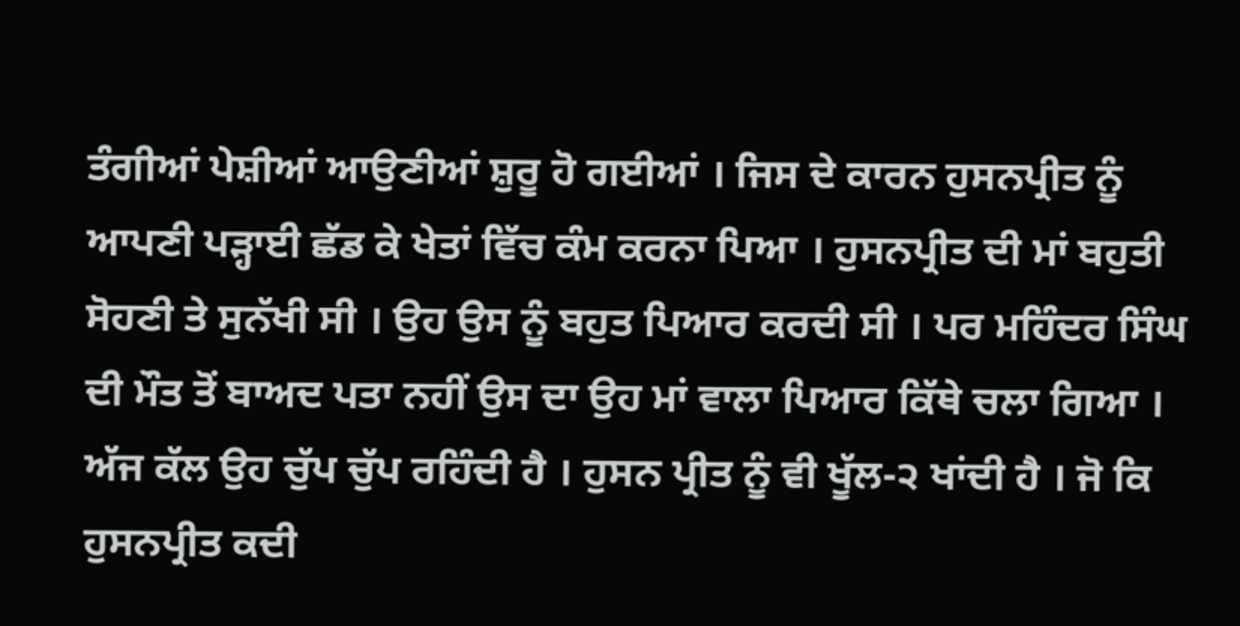ਤੰਗੀਆਂ ਪੇਸ਼ੀਆਂ ਆਉਣੀਆਂ ਸ਼ੁਰੂ ਹੋ ਗਈਆਂ । ਜਿਸ ਦੇ ਕਾਰਨ ਹੁਸਨਪ੍ਰੀਤ ਨੂੰ ਆਪਣੀ ਪੜ੍ਹਾਈ ਛੱਡ ਕੇ ਖੇਤਾਂ ਵਿੱਚ ਕੰਮ ਕਰਨਾ ਪਿਆ । ਹੁਸਨਪ੍ਰੀਤ ਦੀ ਮਾਂ ਬਹੁਤੀ ਸੋਹਣੀ ਤੇ ਸੁਨੱਖੀ ਸੀ । ਉਹ ਉਸ ਨੂੰ ਬਹੁਤ ਪਿਆਰ ਕਰਦੀ ਸੀ । ਪਰ ਮਹਿੰਦਰ ਸਿੰਘ ਦੀ ਮੌਤ ਤੋਂ ਬਾਅਦ ਪਤਾ ਨਹੀਂ ਉਸ ਦਾ ਉਹ ਮਾਂ ਵਾਲਾ ਪਿਆਰ ਕਿੱਥੇ ਚਲਾ ਗਿਆ । ਅੱਜ ਕੱਲ ਉਹ ਚੁੱਪ ਚੁੱਪ ਰਹਿੰਦੀ ਹੈ । ਹੁਸਨ ਪ੍ਰੀਤ ਨੂੰ ਵੀ ਖੂੱਲ-੨ ਖਾਂਦੀ ਹੈ । ਜੋ ਕਿ ਹੁਸਨਪ੍ਰੀਤ ਕਦੀ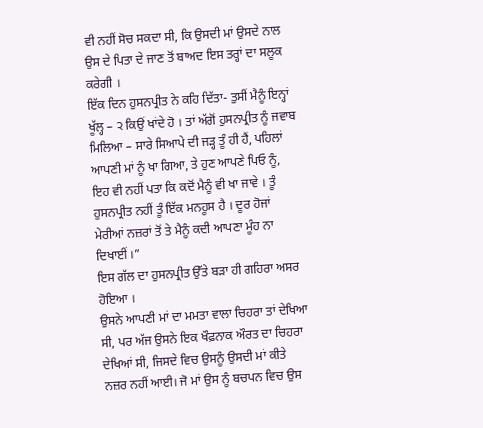ਵੀ ਨਹੀਂ ਸੋਚ ਸਕਦਾ ਸੀ, ਕਿ ਉਸਦੀ ਮਾਂ ਉਸਦੇ ਨਾਲ ਉਸ ਦੇ ਪਿਤਾ ਦੇ ਜਾਣ ਤੋਂ ਬਾਅਦ ਇਸ ਤਰ੍ਹਾਂ ਦਾ ਸਲੂਕ ਕਰੇਗੀ ।
ਇੱਕ ਦਿਨ ਹੁਸਨਪ੍ਰੀਤ ਨੇ ਕਹਿ ਦਿੱਤਾ- ਤੁਸੀਂ ਮੈਨੂੰ ਇਨ੍ਹਾਂ ਖੂੱਲ੍ਹ – ੨ ਕਿਉਂ ਖਾਂਦੇ ਹੋ । ਤਾਂ ਅੱਗੋਂ ਹੁਸਨਪ੍ਰੀਤ ਨੂੰ ਜਵਾਬ ਮਿਲਿਆ – ਸਾਰੇ ਸਿਆਪੇ ਦੀ ਜੜ੍ਹ ਤੂੰ ਹੀ ਹੈਂ, ਪਹਿਲਾਂ ਆਪਣੀ ਮਾਂ ਨੂੰ ਖਾ ਗਿਆ, ਤੇ ਹੁਣ ਆਪਣੇ ਪਿਓ ਨੂੰ, ਇਹ ਵੀ ਨਹੀਂ ਪਤਾ ਕਿ ਕਦੋਂ ਮੈਨੂੰ ਵੀ ਖਾ ਜਾਵੇ । ਤੂੰ ਹੁਸਨਪ੍ਰੀਤ ਨਹੀਂ ਤੂੰ ਇੱਕ ਮਨਹੂਸ ਹੈ । ਦੂਰ ਹੋਜਾਂ ਮੇਰੀਆਂ ਨਜ਼ਰਾਂ ਤੋਂ ਤੇ ਮੈਨੂੰ ਕਦੀ ਆਪਣਾ ਮੂੰਹ ਨਾ ਦਿਖਾਈਂ ।”
ਇਸ ਗੱਲ ਦਾ ਹੁਸਨਪ੍ਰੀਤ ਉੱਤੇ ਬੜਾ ਹੀ ਗਹਿਰਾ ਅਸਰ ਹੋਇਆ ।
ਉਸਨੇ ਆਪਣੀ ਮਾਂ ਦਾ ਮਮਤਾ ਵਾਲਾ ਚਿਹਰਾ ਤਾਂ ਦੇਖਿਆ ਸੀ, ਪਰ ਅੱਜ ਉਸਨੇ ਇਕ ਖੌਫ਼ਨਾਕ ਔਰਤ ਦਾ ਚਿਹਰਾ ਦੇਖਿਆਂ ਸੀ, ਜਿਸਦੇ ਵਿਚ ਉਸਨੂੰ ਉਸਦੀ ਮਾਂ ਕੀਤੇ ਨਜ਼ਰ ਨਹੀਂ ਆਈ। ਜੋ ਮਾਂ ਉਸ ਨੂੰ ਬਚਪਨ ਵਿਚ ਉਸ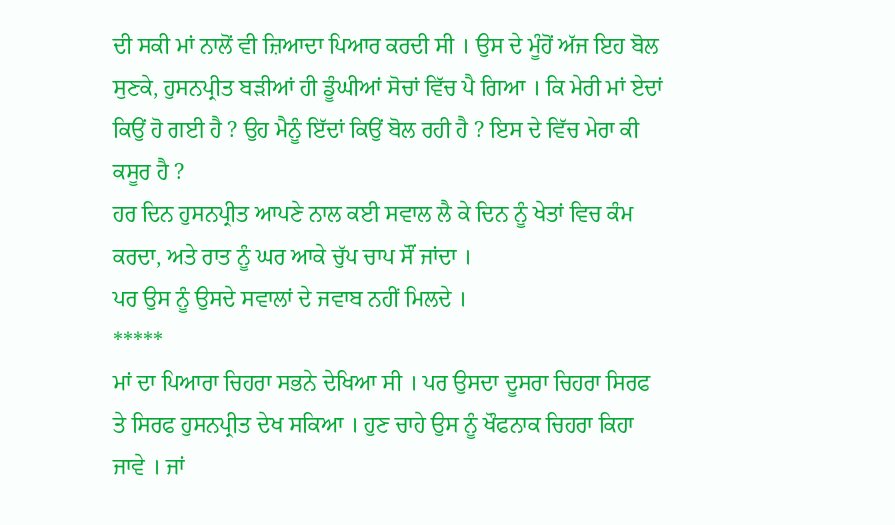ਦੀ ਸਕੀ ਮਾਂ ਨਾਲੋਂ ਵੀ ਜ਼ਿਆਦਾ ਪਿਆਰ ਕਰਦੀ ਸੀ । ਉਸ ਦੇ ਮੂੰਹੋਂ ਅੱਜ ਇਹ ਬੋਲ ਸੁਣਕੇ, ਹੁਸਨਪ੍ਰੀਤ ਬੜੀਆਂ ਹੀ ਡੂੰਘੀਆਂ ਸੋਚਾਂ ਵਿੱਚ ਪੈ ਗਿਆ । ਕਿ ਮੇਰੀ ਮਾਂ ਏਦਾਂ ਕਿਉਂ ਹੋ ਗਈ ਹੈ ? ਉਹ ਮੈਨੂੰ ਇੱਦਾਂ ਕਿਉਂ ਬੋਲ ਰਹੀ ਹੈ ? ਇਸ ਦੇ ਵਿੱਚ ਮੇਰਾ ਕੀ ਕਸੂਰ ਹੈ ?
ਹਰ ਦਿਨ ਹੁਸਨਪ੍ਰੀਤ ਆਪਣੇ ਨਾਲ ਕਈ ਸਵਾਲ ਲੈ ਕੇ ਦਿਨ ਨੂੰ ਖੇਤਾਂ ਵਿਚ ਕੰਮ ਕਰਦਾ, ਅਤੇ ਰਾਤ ਨੂੰ ਘਰ ਆਕੇ ਚੁੱਪ ਚਾਪ ਸੌਂ ਜਾਂਦਾ ।
ਪਰ ਉਸ ਨੂੰ ਉਸਦੇ ਸਵਾਲਾਂ ਦੇ ਜਵਾਬ ਨਹੀਂ ਮਿਲਦੇ ।
*****
ਮਾਂ ਦਾ ਪਿਆਰਾ ਚਿਹਰਾ ਸਭਨੇ ਦੇਖਿਆ ਸੀ । ਪਰ ਉਸਦਾ ਦੂਸਰਾ ਚਿਹਰਾ ਸਿਰਫ ਤੇ ਸਿਰਫ ਹੁਸਨਪ੍ਰੀਤ ਦੇਖ ਸਕਿਆ । ਹੁਣ ਚਾਹੇ ਉਸ ਨੂੰ ਖੌਫਨਾਕ ਚਿਹਰਾ ਕਿਹਾ ਜਾਵੇ । ਜਾਂ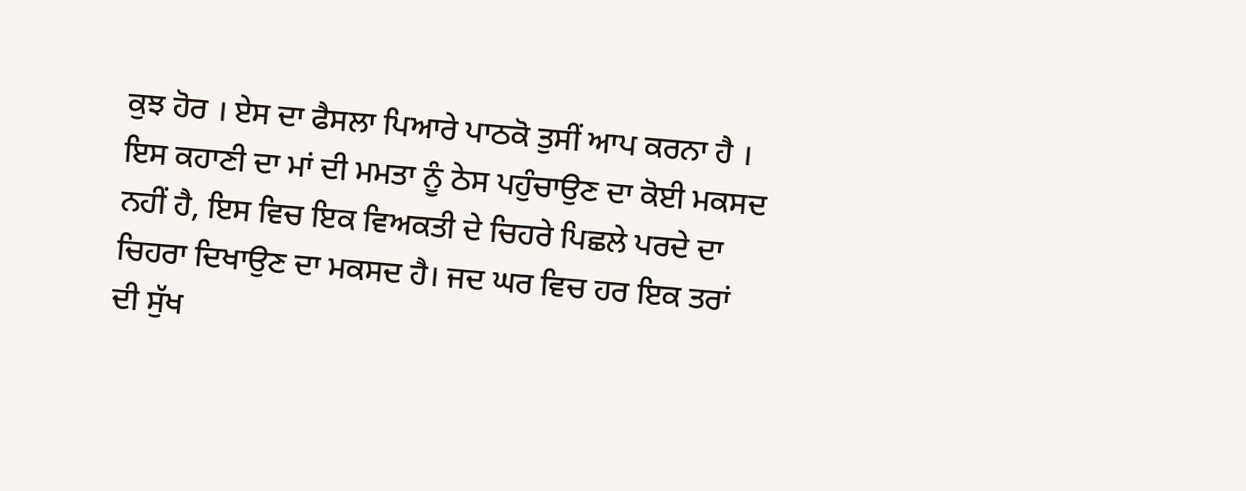ਕੁਝ ਹੋਰ । ਏਸ ਦਾ ਫੈਸਲਾ ਪਿਆਰੇ ਪਾਠਕੋ ਤੁਸੀਂ ਆਪ ਕਰਨਾ ਹੈ ।
ਇਸ ਕਹਾਣੀ ਦਾ ਮਾਂ ਦੀ ਮਮਤਾ ਨੂੰ ਠੇਸ ਪਹੁੰਚਾਉਣ ਦਾ ਕੋਈ ਮਕਸਦ ਨਹੀਂ ਹੈ, ਇਸ ਵਿਚ ਇਕ ਵਿਅਕਤੀ ਦੇ ਚਿਹਰੇ ਪਿਛਲੇ ਪਰਦੇ ਦਾ ਚਿਹਰਾ ਦਿਖਾਉਣ ਦਾ ਮਕਸਦ ਹੈ। ਜਦ ਘਰ ਵਿਚ ਹਰ ਇਕ ਤਰਾਂ ਦੀ ਸੁੱਖ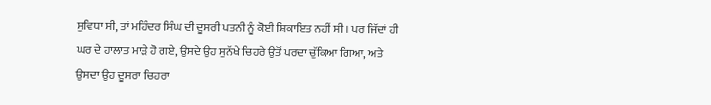ਸੁਵਿਧਾ ਸੀ, ਤਾਂ ਮਹਿੰਦਰ ਸਿੰਘ ਦੀ ਦੂਸਰੀ ਪਤਨੀ ਨੂੰ ਕੋਈ ਸ਼ਿਕਾਇਤ ਨਹੀਂ ਸੀ। ਪਰ ਜਿੱਦਾਂ ਹੀ ਘਰ ਦੇ ਹਾਲਾਤ ਮਾੜੇ ਹੋ ਗਏ, ਉਸਦੇ ਉਹ ਸੁਨੱਖੇ ਚਿਹਰੇ ਉਤੋਂ ਪਰਦਾ ਚੁੱਕਿਆ ਗਿਆ, ਅਤੇ ਉਸਦਾ ਉਹ ਦੂਸਰਾ ਚਿਹਰਾ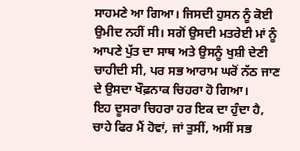ਸਾਹਮਣੇ ਆ ਗਿਆ। ਜਿਸਦੀ ਹੁਸਨ ਨੂੰ ਕੋਈ ਉਮੀਦ ਨਹੀਂ ਸੀ। ਸਗੋਂ ਉਸਦੀ ਮਤਰੇਈ ਮਾਂ ਨੂੰ ਆਪਣੇ ਪੁੱਤ ਦਾ ਸਾਥ ਅਤੇ ਉਸਨੂੰ ਖੁਸ਼ੀ ਦੇਣੀ ਚਾਹੀਦੀ ਸੀ, ਪਰ ਸਭ ਆਰਾਮ ਘਰੋਂ ਨੱਠ ਜਾਣ ਦੇ ਉਸਦਾ ਖੌਫ਼ਨਾਕ ਚਿਹਰਾ ਹੋ ਗਿਆ।
ਇਹ ਦੂਸਰਾ ਚਿਹਰਾ ਹਰ ਇਕ ਦਾ ਹੁੰਦਾ ਹੈ, ਚਾਹੇ ਫਿਰ ਮੈਂ ਹੋਵਾਂ, ਜਾਂ ਤੁਸੀਂ, ਅਸੀਂ ਸਭ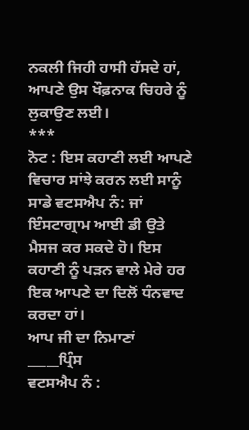ਨਕਲੀ ਜਿਹੀ ਹਾਸੀ ਹੱਸਦੇ ਹਾਂ, ਆਪਣੇ ਉਸ ਖੌਫ਼ਨਾਕ ਚਿਹਰੇ ਨੂੰ ਲੁਕਾਉਣ ਲਈ।
***
ਨੋਟ : ਇਸ ਕਹਾਣੀ ਲਈ ਆਪਣੇ ਵਿਚਾਰ ਸਾਂਝੇ ਕਰਨ ਲਈ ਸਾਨੂੰ ਸਾਡੇ ਵਟਸਐਪ ਨੰ: ਜਾਂ ਇੰਸਟਾਗ੍ਰਾਮ ਆਈ ਡੀ ਉਤੇ ਮੈਸਜ ਕਰ ਸਕਦੇ ਹੋ। ਇਸ ਕਹਾਣੀ ਨੂੰ ਪੜਨ ਵਾਲੇ ਮੇਰੇ ਹਰ ਇਕ ਆਪਣੇ ਦਾ ਦਿਲੋਂ ਧੰਨਵਾਦ ਕਰਦਾ ਹਾਂ।
ਆਪ ਜੀ ਦਾ ਨਿਮਾਣਾਂ
_____ਪ੍ਰਿੰਸ
ਵਟਸਐਪ ਨੰ :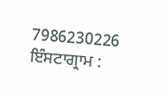7986230226
ਇੰਸਟਾਗ੍ਰਾਮ :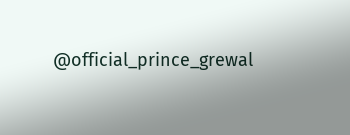@official_prince_grewal